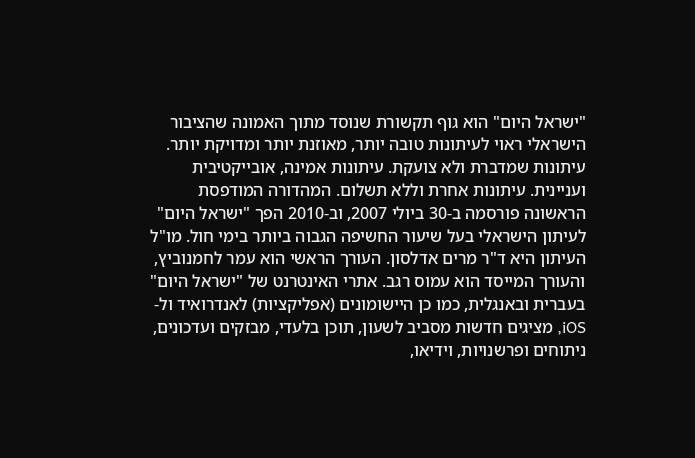"ישראל היום" הוא גוף תקשורת שנוסד מתוך האמונה שהציבור הישראלי ראוי לעיתונות טובה יותר, מאוזנת יותר ומדויקת יותר. עיתונות שמדברת ולא צועקת. עיתונות אמינה, אובייקטיבית ועניינית. עיתונות אחרת וללא תשלום. המהדורה המודפסת הראשונה פורסמה ב-30 ביולי 2007, וב-2010 הפך "ישראל היום" לעיתון הישראלי בעל שיעור החשיפה הגבוה ביותר בימי חול. מו"ל העיתון היא ד"ר מרים אדלסון. העורך הראשי הוא עמר לחמנוביץ, והעורך המייסד הוא עמוס רגב. אתרי האינטרנט של "ישראל היום" בעברית ובאנגלית, כמו כן היישומונים (אפליקציות) לאנדרואיד ול-iOS, מציגים חדשות מסביב לשעון, תוכן בלעדי, מבזקים ועדכונים, ניתוחים ופרשנויות, וידיאו,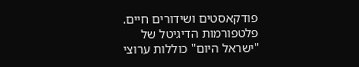פודקאסטים ושידורים חיים. פלטפורמות הדיגיטל של "ישראל היום" כוללות ערוצי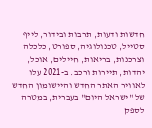חדשות ודעות, תרבות ובידור, לייף סטייל, טכנולוגיה, ספורט, כלכלה וצרכנות, בריאות, חיילים, אוכל, יהדות, תיירות ורכב. ב-2021 עלו לאוויר האתר החדש והיישומון החדש של "ישראל היום" בעברית, במטרה לספק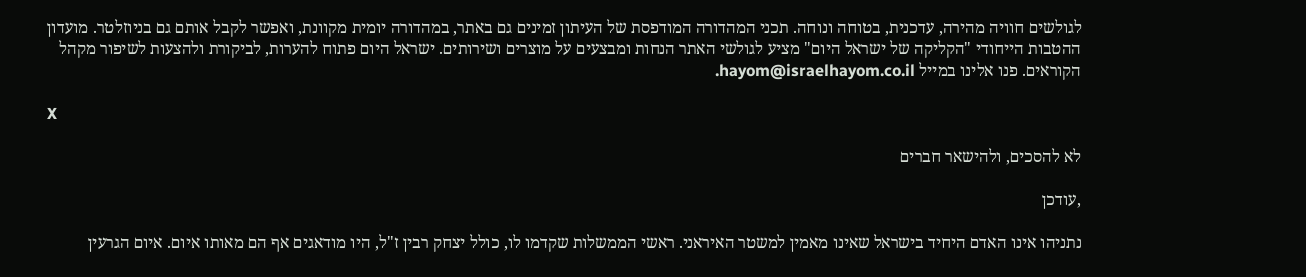לגולשים חוויה מהירה, עדכנית, בטוחה ונוחה. תכני המהדורה המודפסת של העיתון זמינים גם באתר, במהדורה יומית מקוונת, ואפשר לקבל אותם גם בניוזלטר. מועדון ההטבות הייחודי "הקליקה של ישראל היום" מציע לגולשי האתר הנחות ומבצעים על מוצרים ושירותים. ישראל היום פתוח להערות, לביקורת ולהצעות לשיפור מקהל הקוראים. פנו אלינו במייל hayom@israelhayom.co.il.

X

לא להסכים, ולהישאר חברים

,עודכן

נתניהו אינו האדם היחיד בישראל שאינו מאמין למשטר האיראני. ראשי הממשלות שקדמו לו, כולל יצחק רבין ז"ל, היו מודאגים אף הם מאותו איום. איום הגרעין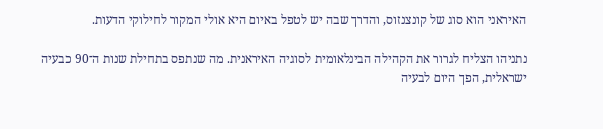האיראני הוא סוג של קונצנזוס, והדרך שבה יש לטפל באיום היא אולי המקור לחילוקי הדעות.

נתניהו הצליח לגרור את הקהילה הבינלאומית לסוגיה האיראנית. מה שנתפס בתחילת שנות ה־90 כבעיה ישראלית, הפך היום לבעיה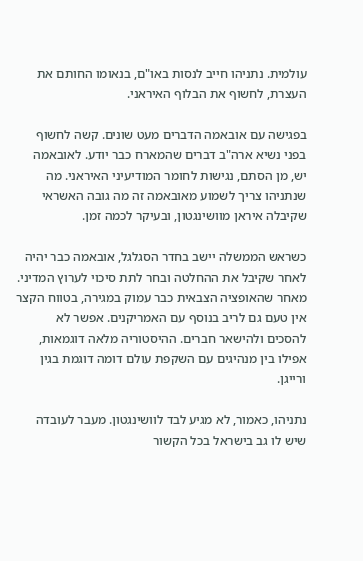עולמית. נתניהו חייב לנסות באו"ם, בנאומו החותם את העצרת, לחשוף את הבלוף האיראני.

בפגישה עם אובאמה הדברים מעט שונים. קשה לחשוף בפני נשיא ארה"ב דברים שהמארח כבר יודע. לאובאמה יש, מן הסתם, נגישות לחומר המודיעיני האיראני. מה שנתניהו צריך לשמוע מאובאמה זה מה גובה האשראי שקיבלה איראן מוושינגטון, ובעיקר לכמה זמן.

כשראש הממשלה יישב בחדר הסגלגל, אובאמה כבר יהיה לאחר שקיבל את ההחלטה ובחר לתת סיכוי לערוץ המדיני. מאחר שהאופציה הצבאית כבר עמוק במגירה, בטווח הקצר אין טעם גם לריב בנוסף עם האמריקנים. אפשר לא להסכים ולהישאר חברים. ההיסטוריה מלאה דוגמאות, אפילו בין מנהיגים עם השקפת עולם דומה דוגמת בגין ורייגן.

נתניהו, כאמור, לא מגיע לבד לוושינגטון. מעבר לעובדה שיש לו גב בישראל בכל הקשור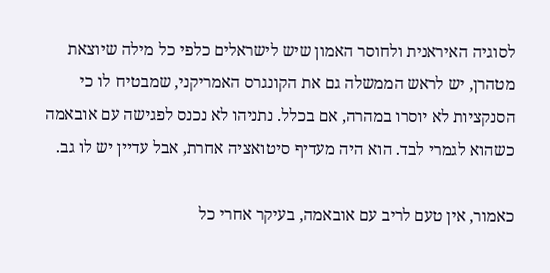לסוגיה האיראנית ולחוסר האמון שיש לישראלים כלפי כל מילה שיוצאת מטהרן, יש לראש הממשלה גם את הקונגרס האמריקני, שמבטיח לו כי הסנקציות לא יוסרו במהרה, אם בכלל. נתניהו לא נכנס לפגישה עם אובאמה כשהוא לגמרי לבד. הוא היה מעדיף סיטואציה אחרת, אבל עדיין יש לו גב.

כאמור, אין טעם לריב עם אובאמה, בעיקר אחרי כל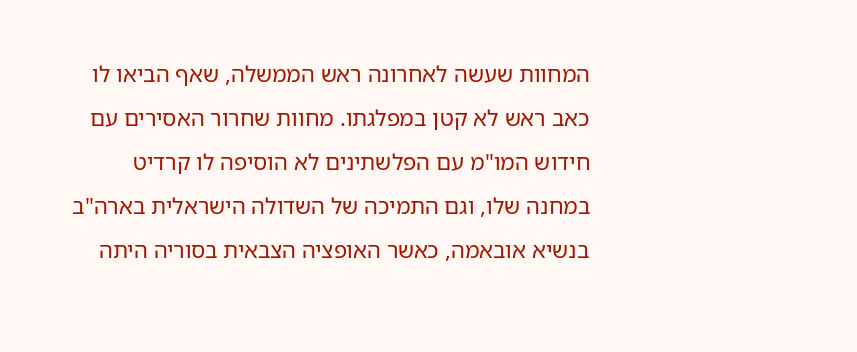המחוות שעשה לאחרונה ראש הממשלה, שאף הביאו לו כאב ראש לא קטן במפלגתו. מחוות שחרור האסירים עם חידוש המו"מ עם הפלשתינים לא הוסיפה לו קרדיט במחנה שלו, וגם התמיכה של השדולה הישראלית בארה"ב בנשיא אובאמה, כאשר האופציה הצבאית בסוריה היתה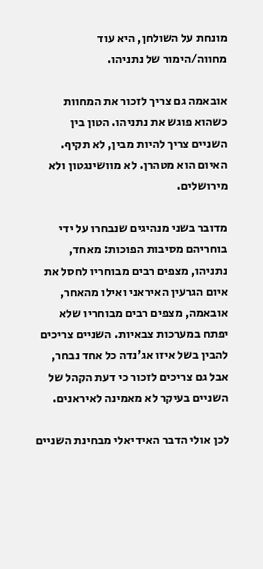מונחת על השולחן, היא עוד מחווה/הימור של נתניהו.

אובאמה גם צריך לזכור את המחוות כשהוא פוגש את נתניהו. הטון בין השניים צריך להיות מבין, לא תקיף. האיום הוא מטהרן. לא מוושינגטון ולא מירושלים.

מדובר בשני מנהיגים שנבחרו על ידי בוחריהם מסיבות הפוכות: מאחד, נתניהו, מצפים רבים מבוחריו לחסל את איום הגרעין האיראני ואילו מהאחר, אובאמה, מצפים רבים מבוחריו שלא יפתח במערכות צבאיות. השניים צריכים להבין בשל איזו אג'נדה כל אחד נבחר, אבל גם צריכים לזכור כי דעת הקהל של השניים בעיקר לא מאמינה לאיראנים.

לכן אולי הדבר האידיאלי מבחינת השניים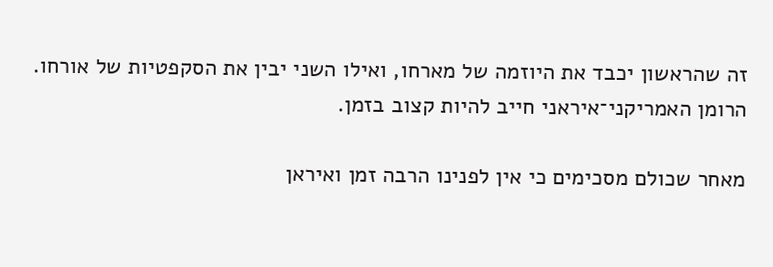זה שהראשון יכבד את היוזמה של מארחו, ואילו השני יבין את הסקפטיות של אורחו. הרומן האמריקני־איראני חייב להיות קצוב בזמן.

מאחר שכולם מסכימים כי אין לפנינו הרבה זמן ואיראן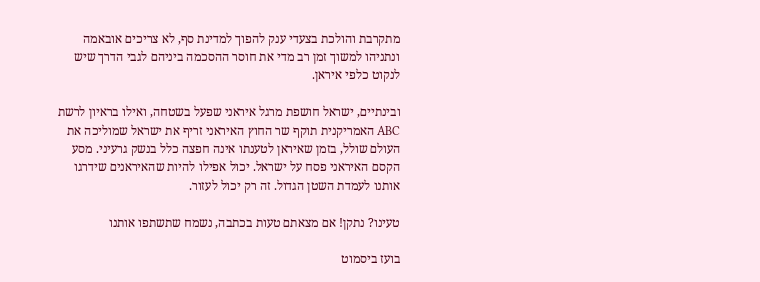מתקרבת והולכת בצעדי ענק להפוך למדינת סף, לא צריכים אובאמה ונתניהו למשוך זמן רב מדי את חוסר ההסכמה ביניהם לגבי הדרך שיש לנקוט כלפי איראן.

ובינתיים, ישראל חושפת מרגל איראני שפעל בשטחה, ואילו בראיון לרשת ABC האמריקנית תוקף שר החוץ האיראני זריף את ישראל שמוליכה את העולם שולל, בזמן שאיראן לטענתו אינה חפצה כלל בנשק גרעיני. מסע הקסם האיראני פסח על ישראל. יכול אפילו להיות שהאיראנים שידרגו אותנו לעמדת השטן הגדול. זה רק יכול לעזור.

טעינו? נתקן! אם מצאתם טעות בכתבה, נשמח שתשתפו אותנו

בועז ביסמוט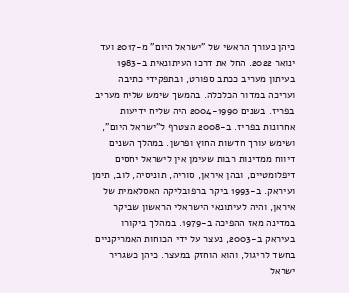כיהן כעורך הראשי של "ישראל היום" מ-2017 ועד ינואר 2022. החל את דרכו העיתונאית ב-1983 בעיתון מעריב ככתב ספורט, ובתפקידי כתיבה ועריכה במדור הכלכלה. בהמשך שימש שליח מעריב בפריז. בשנים 2004-1990 היה שליח ידיעות אחרונות בפריז. ב-2008 הצטרף ל"ישראל היום", ושימש עורך חדשות החוץ ופרשן. במהלך השנים דיווח ממדינות רבות שעימן אין לישראל יחסים דיפלומטיים, ובהן איראן, סוריה, תוניסיה, לוב, תימן ועיראק. ב-1993 ביקר ברפובליקה האסלאמית של איראן, והיה לעיתונאי הישראלי הראשון שביקר במדינה מאז ההפיכה ב-1979. במהלך ביקורו בעיראק ב-2003, נעצר על ידי הכוחות האמריקניים בחשד לריגול, והוא הוחזק במעצר. כיהן כשגריר ישראל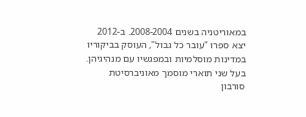במאוריטניה בשנים 2008-2004. ב-2012 יצא ספרו "עובר כל גבול", העוסק בביקוריו במדינות מוסלמיות ובמפגשיו עם מנהיגיהן. בעל שני תוארי מוסמך מאוניברסיטת סורבון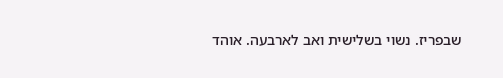שבפריז. נשוי בשלישית ואב לארבעה. אוהד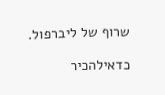שרוף של ליברפול.

כדאילהכיר